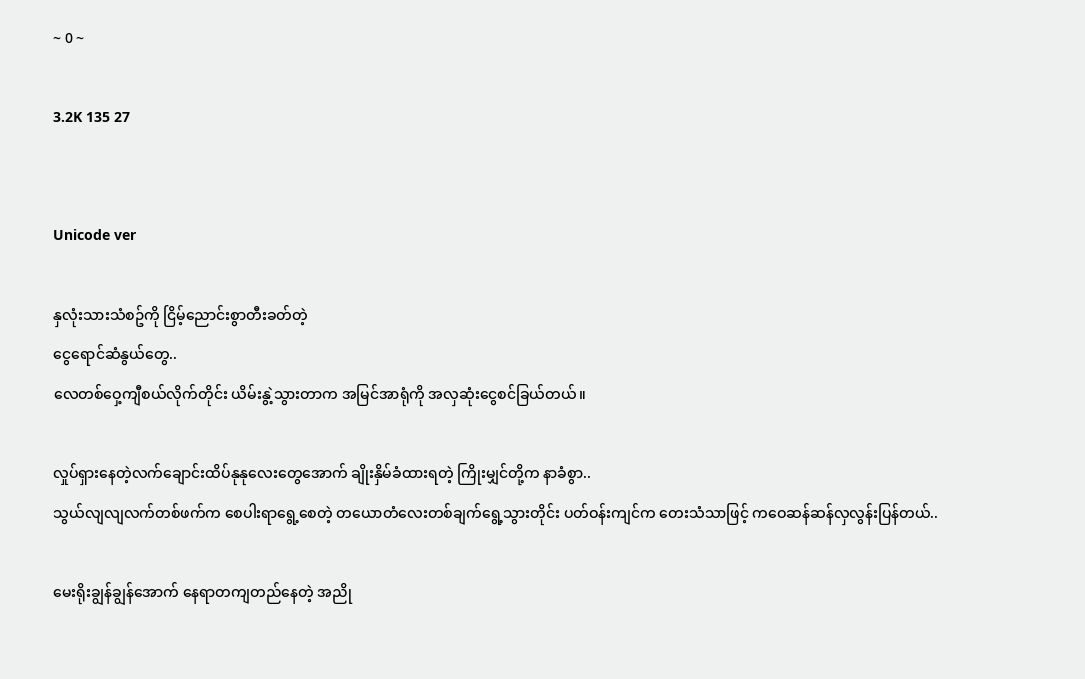~ 0 ~

3.2K 135 27


Unicode ver

နှလုံးသားသံစဥ်ကို ငြိမ့်ညောင်းစွာတီးခတ်တဲ့
ငွေရောင်ဆံနွယ်တွေ..
လေတစ်ဝှေ့ကျီစယ်လိုက်တိုင်း ယိမ်းနွဲ့သွားတာက အမြင်အာရုံကို အလှဆုံးငွေစင်ခြယ်တယ်။

လှုပ်ရှားနေတဲ့လက်ချောင်းထိပ်နုနုလေးတွေအောက် ချိုးနှိမ်ခံထားရတဲ့ ကြိုးမျှင်တို့က နာခံစွာ..
သွယ်လျလျလက်တစ်ဖက်က စေပါးရာရွေ့စေတဲ့ တယောတံလေးတစ်ချက်ရွေ့သွားတိုင်း ပတ်ဝန်းကျင်က တေးသံသာဖြင့် ကဝေဆန်ဆန်လှလွန်းပြန်တယ်..

မေးရိုးချွန်ချွန်အောက် နေရာတကျတည်နေတဲ့ အညို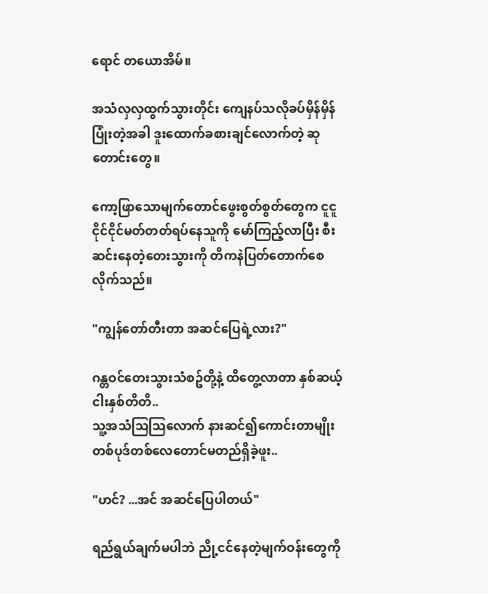ရောင် တယောအိမ်။

အသံလှလှထွက်သွားတိုင်း ကျေနပ်သလိုခပ်မှိန်မှိန်ပြုံးတဲ့အခါ ဒူးထောက်ခစားချင်လောက်တဲ့ ဆုတောင်းတွေ။

ကော့ဖြာသောမျက်တောင်ဖွေးစွတ်စွတ်တွေက ငူငူငိုင်ငိုင်မတ်တတ်ရပ်နေသူကို မော်ကြည့်လာပြီး စီးဆင်းနေတဲ့တေးသွားကို တိကနဲပြတ်တောက်စေလိုက်သည်။

"ကျွန်တော်တီးတာ အဆင်ပြေရဲ့လား?"

ဂန္တဝင်တေးသွားသံစဥ်တို့နဲ့ ထိတွေ့လာတာ နှစ်ဆယ့်ငါးနှစ်တိတိ..
သူ့အသံသြသြလောက် နားဆင်၍ကောင်းတာမျိုး တစ်ပုဒ်တစ်လေတောင်မတည်ရှိခဲ့ဖူး..

"ဟင်? ...အင် အဆင်ပြေပါတယ်"

ရည်ရွယ်ချက်မပါဘဲ ညို့ငင်နေတဲ့မျက်ဝန်းတွေကို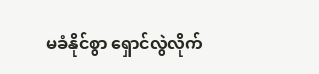မခံနိုင်စွာ ရှောင်လွဲလိုက်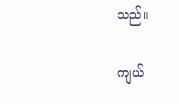သည်။

ကျယ်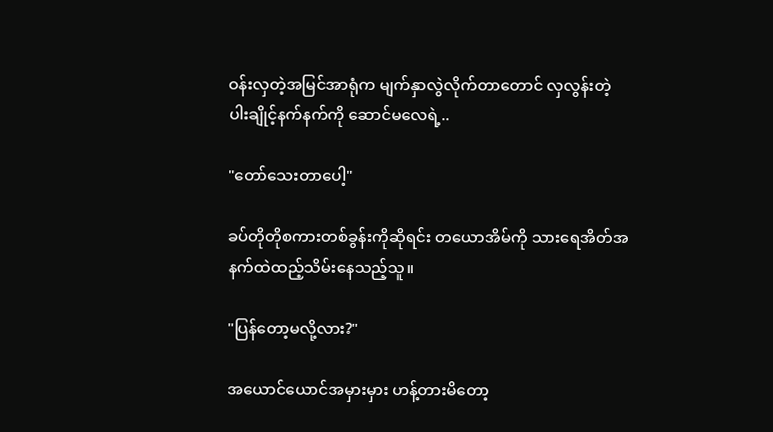ဝန်းလှတဲ့အမြင်အာရုံက မျက်နှာလွဲလိုက်တာတောင် လှလွန်းတဲ့ ပါးချိုင့်နက်နက်ကို ဆောင်မလေရဲ့..

"တော်သေးတာပေါ့"

ခပ်တိုတိုစကားတစ်ခွန်းကိုဆိုရင်း တယောအိမ်ကို သားရေအိတ်အနက်ထဲထည့်သိမ်းနေသည့်သူ။

"ပြန်တော့မလို့လား?"

အယောင်ယောင်အမှားမှား ဟန့်တားမိတော့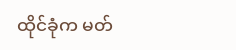ထိုင်ခုံက မတ်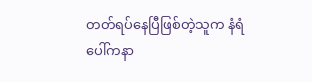တတ်ရပ်နေပြီဖြစ်တဲ့သူက နံရံပေါ်ကနာ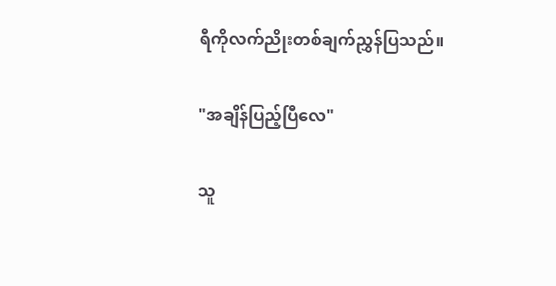ရီကိုလက်ညိုးတစ်ချက်ညွှန်ပြသည်။

"အချိန်ပြည့်ပြီလေ"

သူ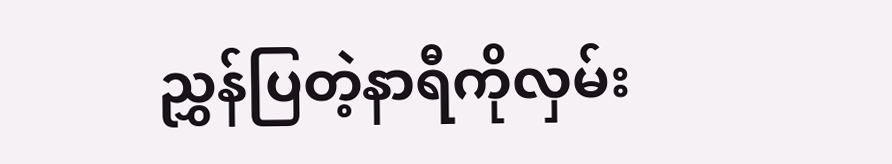ညွှန်ပြတဲ့နာရီကိုလှမ်း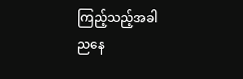ကြည့်သည့်အခါ
ညနေ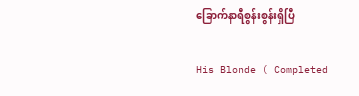ခြောက်နာရီစွန်းစွန်းရှိပြီ

His Blonde ( Completed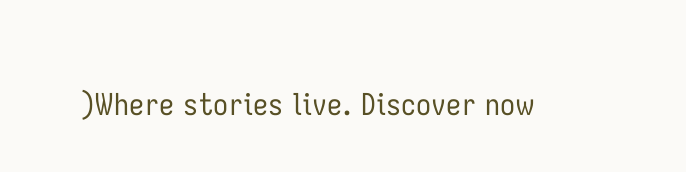)Where stories live. Discover now